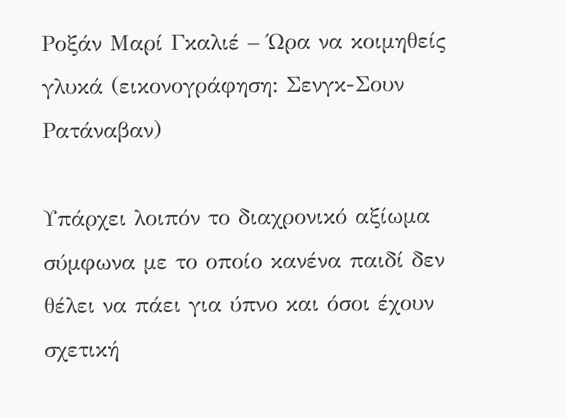Ροξάν Μαρί Γκαλιέ – Ώρα να κοιμηθείς γλυκά (εικονογράφηση: Σενγκ-Σουν Ρατάναβαν)

Υπάρχει λοιπόν το διαχρονικό αξίωμα σύμφωνα με το οποίο κανένα παιδί δεν θέλει να πάει για ύπνο και όσοι έχουν σχετική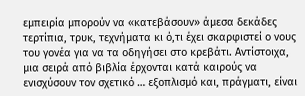εμπειρία μπορούν να «κατεβάσουν» άμεσα δεκάδες τερτίπια, τρυκ, τεχνήματα κι ό,τι έχει σκαρφιστεί ο νους του γονέα για να τα οδηγήσει στο κρεβάτι. Αντίστοιχα, μια σειρά από βιβλία έρχονται κατά καιρούς να ενισχύσουν τον σχετικό … εξοπλισμό και, πράγματι, είναι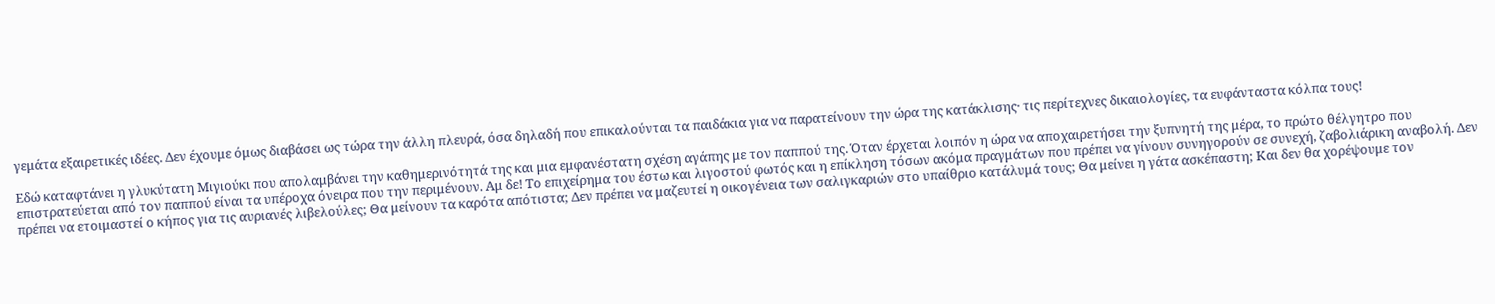γεμάτα εξαιρετικές ιδέες. Δεν έχουμε όμως διαβάσει ως τώρα την άλλη πλευρά, όσα δηλαδή που επικαλούνται τα παιδάκια για να παρατείνουν την ώρα της κατάκλισης· τις περίτεχνες δικαιολογίες, τα ευφάνταστα κόλπα τους!

Εδώ καταφτάνει η γλυκύτατη Μιγιούκι που απολαμβάνει την καθημερινότητά της και μια εμφανέστατη σχέση αγάπης με τον παππού της. Όταν έρχεται λοιπόν η ώρα να αποχαιρετήσει την ξυπνητή της μέρα, το πρώτο θέλγητρο που επιστρατεύεται από τον παππού είναι τα υπέροχα όνειρα που την περιμένουν. Αμ δε! Το επιχείρημα του έστω και λιγοστού φωτός και η επίκληση τόσων ακόμα πραγμάτων που πρέπει να γίνουν συνηγορούν σε συνεχή, ζαβολιάρικη αναβολή. Δεν πρέπει να ετοιμαστεί ο κήπος για τις αυριανές λιβελούλες; Θα μείνουν τα καρότα απότιστα; Δεν πρέπει να μαζευτεί η οικογένεια των σαλιγκαριών στο υπαίθριο κατάλυμά τους; Θα μείνει η γάτα ασκέπαστη; Και δεν θα χορέψουμε τον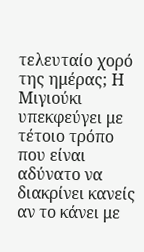τελευταίο χορό της ημέρας; Η Μιγιούκι υπεκφεύγει με τέτοιο τρόπο που είναι αδύνατο να διακρίνει κανείς αν το κάνει με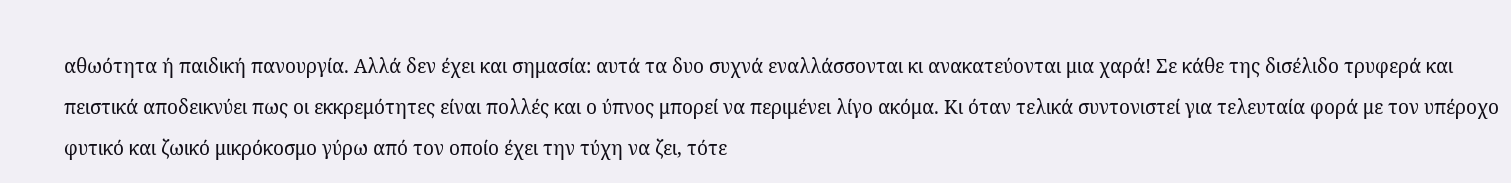αθωότητα ή παιδική πανουργία. Αλλά δεν έχει και σημασία: αυτά τα δυο συχνά εναλλάσσονται κι ανακατεύονται μια χαρά! Σε κάθε της δισέλιδο τρυφερά και πειστικά αποδεικνύει πως οι εκκρεμότητες είναι πολλές και ο ύπνος μπορεί να περιμένει λίγο ακόμα. Κι όταν τελικά συντονιστεί για τελευταία φορά με τον υπέροχο φυτικό και ζωικό μικρόκοσμο γύρω από τον οποίο έχει την τύχη να ζει, τότε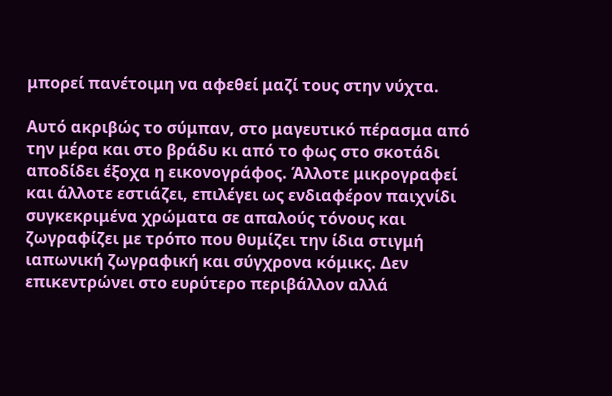μπορεί πανέτοιμη να αφεθεί μαζί τους στην νύχτα.

Αυτό ακριβώς το σύμπαν, στο μαγευτικό πέρασμα από την μέρα και στο βράδυ κι από το φως στο σκοτάδι αποδίδει έξοχα η εικονογράφος. Άλλοτε μικρογραφεί και άλλοτε εστιάζει, επιλέγει ως ενδιαφέρον παιχνίδι συγκεκριμένα χρώματα σε απαλούς τόνους και ζωγραφίζει με τρόπο που θυμίζει την ίδια στιγμή ιαπωνική ζωγραφική και σύγχρονα κόμικς. Δεν επικεντρώνει στο ευρύτερο περιβάλλον αλλά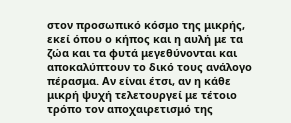στον προσωπικό κόσμο της μικρής, εκεί όπου ο κήπος και η αυλή με τα ζώα και τα φυτά μεγεθύνονται και αποκαλύπτουν το δικό τους ανάλογο πέρασμα. Αν είναι έτσι, αν η κάθε μικρή ψυχή τελετουργεί με τέτοιο τρόπο τον αποχαιρετισμό της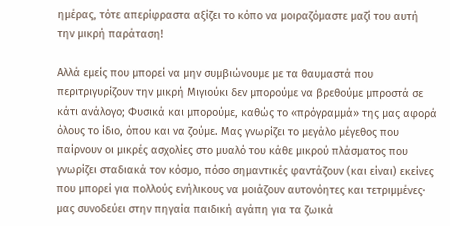ημέρας, τότε απερίφραστα αξίζει το κόπο να μοιραζόμαστε μαζί του αυτή την μικρή παράταση!

Αλλά εμείς που μπορεί να μην συμβιώνουμε με τα θαυμαστά που περιτριγυρίζουν την μικρή Μιγιούκι δεν μπορούμε να βρεθούμε μπροστά σε κάτι ανάλογο; Φυσικά και μπορούμε, καθώς το «πρόγραμμά» της μας αφορά όλους το ίδιο, όπου και να ζούμε. Μας γνωρίζει το μεγάλο μέγεθος που παίρνουν οι μικρές ασχολίες στο μυαλό του κάθε μικρού πλάσματος που γνωρίζει σταδιακά τον κόσμο, πόσο σημαντικές φαντάζουν (και είναι) εκείνες που μπορεί για πολλούς ενήλικους να μοιάζουν αυτονόητες και τετριμμένες· μας συνοδεύει στην πηγαία παιδική αγάπη για τα ζωικά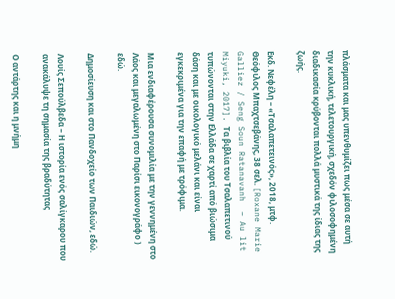πλάσματα και μας υπενθυμίζει πως μέσα σε αυτή την κυκλική, τελετουργική, σχεδόν φιλοσοφημένη διαδικασία κρύβονται πολλά μυστικά της ίδιας της ζωής.

Εκδ. Νεφέλη – «Τσαλαπετεινός», 2018, μτφ. Θεόφιλος Μπαχτσεβάνης, 38 σελ. [Roxane Marie Galliez / Seng Soun Ratanavanh  – Au lit Miyuki, 2017]. Τα βιβλία του Τσαλαπετινού τυπώνονται στην Ελλάδα σε χαρτί από βιώσιμα δάση και με οικολογικό μελάνι και είναι εγκεκριμένα για την επαφή με τρόφιμα.

Μια ενδιαφέρουσα συνομιλία με την γεννημένη στο Λάος και μεγαλωμένη στο Παρίσι εικονογράφο ) εδώ.

Δημοσίευση και στο Πανδοχείο των Παιδιών, εδώ.

Λουίς Σεπούλβεδα – Η ιστορία ενός σαλίγκαρου που ανακάλυψε τη σημασία της βραδύτητας

Ο αντάρτης και η μνήμη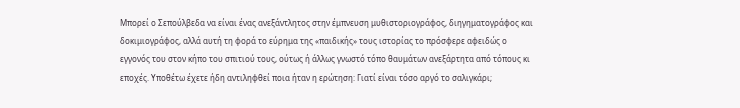Μπορεί ο Σεπούλβεδα να είναι ένας ανεξάντλητος στην έμπνευση μυθιστοριογράφος, διηγηματογράφος και δοκιμιογράφος, αλλά αυτή τη φορά το εύρημα της «παιδικής» τους ιστορίας το πρόσφερε αφειδώς ο εγγονός του στον κήπο του σπιτιού τους, ούτως ή άλλως γνωστό τόπο θαυμάτων ανεξάρτητα από τόπους κι εποχές. Υποθέτω έχετε ήδη αντιληφθεί ποια ήταν η ερώτηση: Γιατί είναι τόσο αργό το σαλιγκάρι;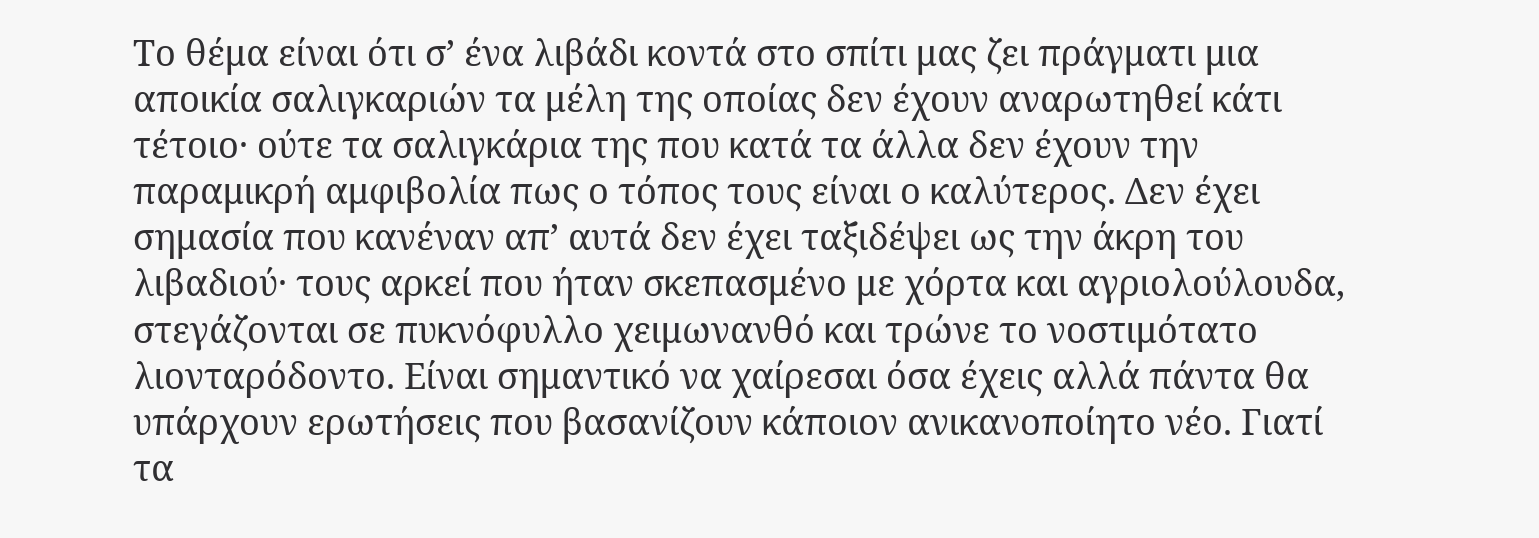Το θέμα είναι ότι σ’ ένα λιβάδι κοντά στο σπίτι μας ζει πράγματι μια αποικία σαλιγκαριών τα μέλη της οποίας δεν έχουν αναρωτηθεί κάτι τέτοιο· ούτε τα σαλιγκάρια της που κατά τα άλλα δεν έχουν την παραμικρή αμφιβολία πως ο τόπος τους είναι ο καλύτερος. Δεν έχει σημασία που κανέναν απ’ αυτά δεν έχει ταξιδέψει ως την άκρη του λιβαδιού· τους αρκεί που ήταν σκεπασμένο με χόρτα και αγριολούλουδα, στεγάζονται σε πυκνόφυλλο χειμωνανθό και τρώνε το νοστιμότατο λιονταρόδοντο. Είναι σημαντικό να χαίρεσαι όσα έχεις αλλά πάντα θα υπάρχουν ερωτήσεις που βασανίζουν κάποιον ανικανοποίητο νέο. Γιατί τα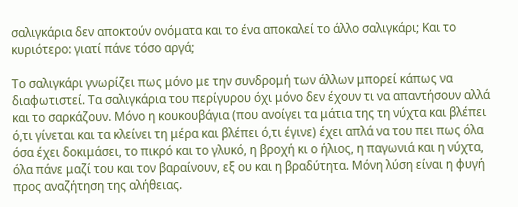σαλιγκάρια δεν αποκτούν ονόματα και το ένα αποκαλεί το άλλο σαλιγκάρι; Και το κυριότερο: γιατί πάνε τόσο αργά;

Το σαλιγκάρι γνωρίζει πως μόνο με την συνδρομή των άλλων μπορεί κάπως να διαφωτιστεί. Τα σαλιγκάρια του περίγυρου όχι μόνο δεν έχουν τι να απαντήσουν αλλά και το σαρκάζουν. Μόνο η κουκουβάγια (που ανοίγει τα μάτια της τη νύχτα και βλέπει ό,τι γίνεται και τα κλείνει τη μέρα και βλέπει ό,τι έγινε) έχει απλά να του πει πως όλα όσα έχει δοκιμάσει, το πικρό και το γλυκό, η βροχή κι ο ήλιος, η παγωνιά και η νύχτα, όλα πάνε μαζί του και τον βαραίνουν, εξ ου και η βραδύτητα. Μόνη λύση είναι η φυγή προς αναζήτηση της αλήθειας.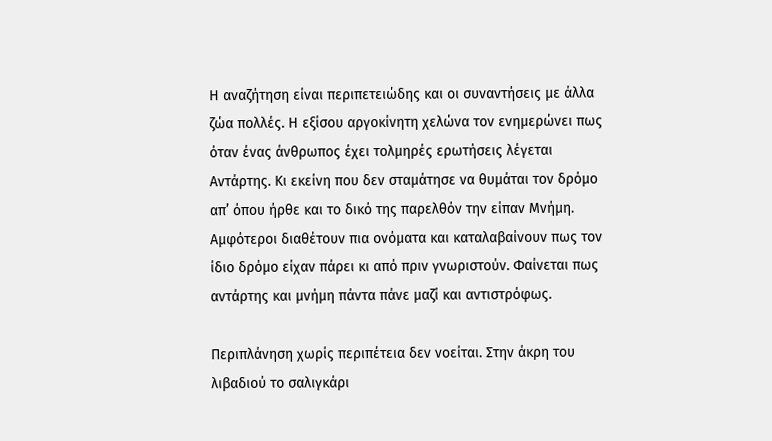Η αναζήτηση είναι περιπετειώδης και οι συναντήσεις με άλλα ζώα πολλές. Η εξίσου αργοκίνητη χελώνα τον ενημερώνει πως όταν ένας άνθρωπος έχει τολμηρές ερωτήσεις λέγεται Αντάρτης. Κι εκείνη που δεν σταμάτησε να θυμάται τον δρόμο απ’ όπου ήρθε και το δικό της παρελθόν την είπαν Μνήμη. Αμφότεροι διαθέτουν πια ονόματα και καταλαβαίνουν πως τον ίδιο δρόμο είχαν πάρει κι από πριν γνωριστούν. Φαίνεται πως αντάρτης και μνήμη πάντα πάνε μαζί και αντιστρόφως.

Περιπλάνηση χωρίς περιπέτεια δεν νοείται. Στην άκρη του λιβαδιού το σαλιγκάρι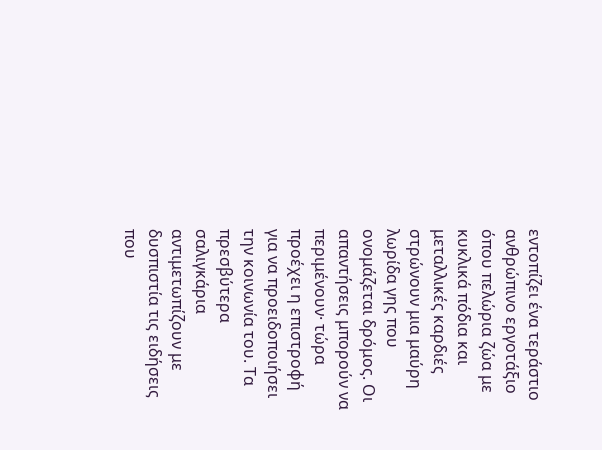εντοπίζει ένα τεράστιο ανθρώπινο εργοτάξιο όπου πελώρια ζώα με κυκλικά πόδια και μεταλλικές καρδιές στρώνουν μια μαύρη λωρίδα γης που ονομάζεται δρόμος. Οι απαντήσεις μπορούν να περιμένουν· τώρα προέχει η επιστροφή για να προειδοποιήσει την κοινωνία του. Τα πρεσβύτερα σαλιγκάρια αντιμετωπίζουν με δυσπιστία τις ειδήσεις που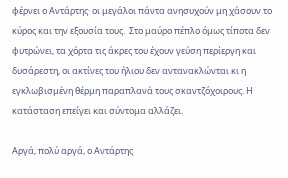φέρνει ο Αντάρτης· οι μεγάλοι πάντα ανησυχούν μη χάσουν το κύρος και την εξουσία τους.  Στο μαύρο πέπλο όμως τίποτα δεν φυτρώνει, τα χόρτα τις άκρες του έχουν γεύση περίεργη και δυσάρεστη, οι ακτίνες του ήλιου δεν αντανακλώνται κι η εγκλωβισμένη θέρμη παραπλανά τους σκαντζόχοιρους. Η κατάσταση επείγει και σύντομα αλλάζει.

Αργά, πολύ αργά, ο Αντάρτης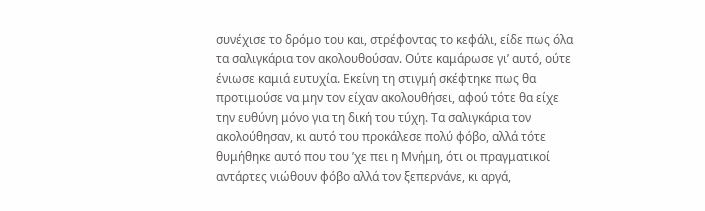συνέχισε το δρόμο του και, στρέφοντας το κεφάλι, είδε πως όλα τα σαλιγκάρια τον ακολουθούσαν. Ούτε καμάρωσε γι’ αυτό, ούτε ένιωσε καμιά ευτυχία. Εκείνη τη στιγμή σκέφτηκε πως θα προτιμούσε να μην τον είχαν ακολουθήσει, αφού τότε θα είχε την ευθύνη μόνο για τη δική του τύχη. Τα σαλιγκάρια τον ακολούθησαν, κι αυτό του προκάλεσε πολύ φόβο, αλλά τότε θυμήθηκε αυτό που του ’χε πει η Μνήμη, ότι οι πραγματικοί αντάρτες νιώθουν φόβο αλλά τον ξεπερνάνε, κι αργά,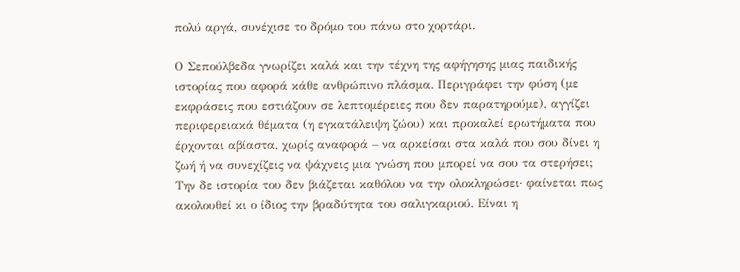πολύ αργά, συνέχισε το δρόμο του πάνω στο χορτάρι.

Ο Σεπούλβεδα γνωρίζει καλά και την τέχνη της αφήγησης μιας παιδικής ιστορίας που αφορά κάθε ανθρώπινο πλάσμα. Περιγράφει την φύση (με εκφράσεις που εστιάζουν σε λεπτομέρειες που δεν παρατηρούμε), αγγίζει περιφερειακά θέματα (η εγκατάλειψη ζώου) και προκαλεί ερωτήματα που έρχονται αβίαστα, χωρίς αναφορά – να αρκείσαι στα καλά που σου δίνει η ζωή ή να συνεχίζεις να ψάχνεις μια γνώση που μπορεί να σου τα στερήσει; Την δε ιστορία του δεν βιάζεται καθόλου να την ολοκληρώσει· φαίνεται πως ακολουθεί κι ο ίδιος την βραδύτητα του σαλιγκαριού. Είναι η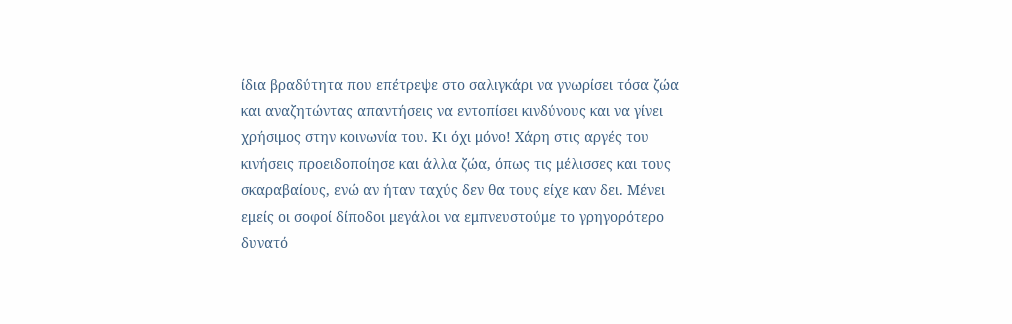ίδια βραδύτητα που επέτρεψε στο σαλιγκάρι να γνωρίσει τόσα ζώα και αναζητώντας απαντήσεις να εντοπίσει κινδύνους και να γίνει χρήσιμος στην κοινωνία του. Κι όχι μόνο! Χάρη στις αργές του κινήσεις προειδοποίησε και άλλα ζώα, όπως τις μέλισσες και τους σκαραβαίους, ενώ αν ήταν ταχύς δεν θα τους είχε καν δει. Μένει εμείς οι σοφοί δίποδοι μεγάλοι να εμπνευστούμε το γρηγορότερο δυνατό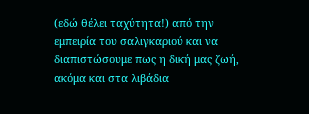(εδώ θέλει ταχύτητα!) από την εμπειρία του σαλιγκαριού και να διαπιστώσουμε πως η δική μας ζωή, ακόμα και στα λιβάδια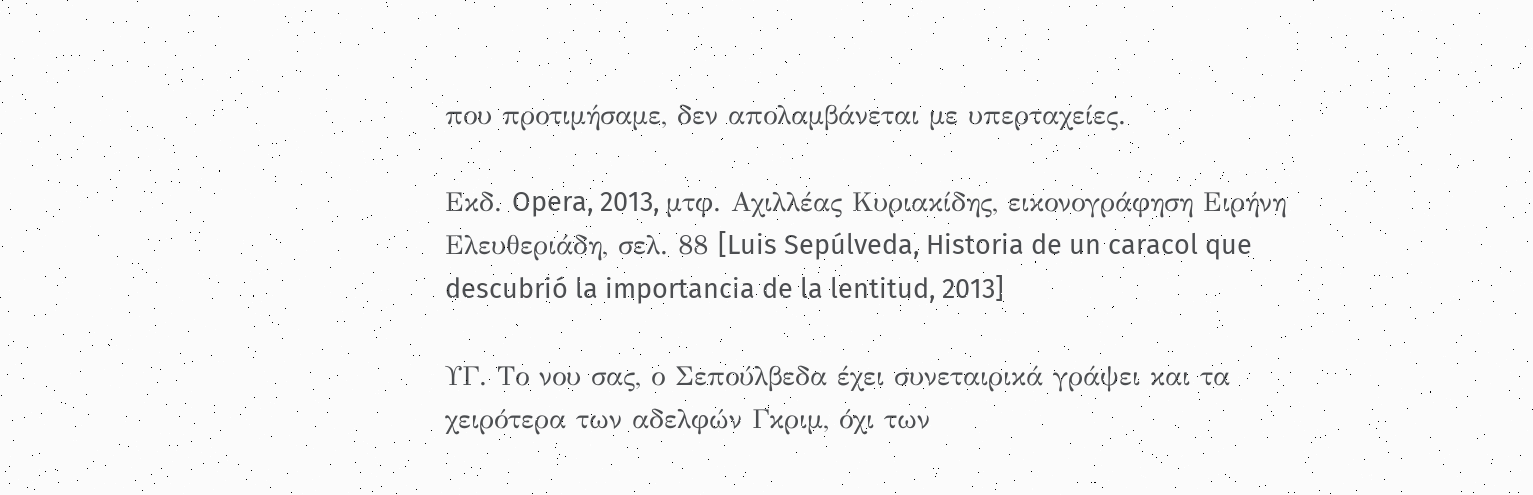που προτιμήσαμε, δεν απολαμβάνεται με υπερταχείες.

Εκδ. Opera, 2013, μτφ. Αχιλλέας Κυριακίδης, εικονογράφηση Ειρήνη Ελευθεριάδη, σελ. 88 [Luis Sepúlveda, Historia de un caracol que descubrió la importancia de la lentitud, 2013]

ΥΓ. Το νου σας, ο Σεπούλβεδα έχει συνεταιρικά γράψει και τα χειρότερα των αδελφών Γκριμ, όχι των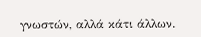γνωστών, αλλά κάτι άλλων.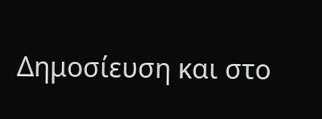Δημοσίευση και στο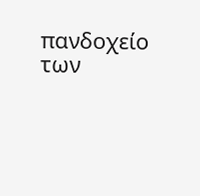πανδοχείο των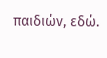παιδιών, εδώ.